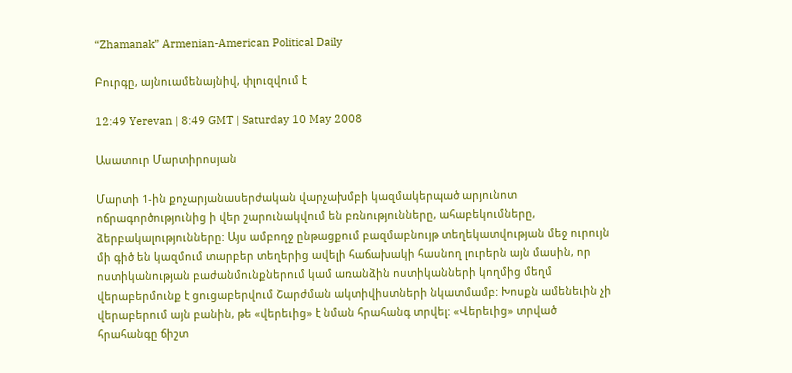“Zhamanak” Armenian-American Political Daily

Բուրգը, այնուամենայնիվ, փլուզվում է

12:49 Yerevan | 8:49 GMT | Saturday 10 May 2008

Ասատուր Մարտիրոսյան

Մարտի 1-ին քոչարյանասերժական վարչախմբի կազմակերպած արյունոտ ոճրագործությունից ի վեր շարունակվում են բռնությունները, ահաբեկումները, ձերբակալությունները: Այս ամբողջ ընթացքում բազմաբնույթ տեղեկատվության մեջ ուրույն մի գիծ են կազմում տարբեր տեղերից ավելի հաճախակի հասնող լուրերն այն մասին, որ ոստիկանության բաժանմունքներում կամ առանձին ոստիկանների կողմից մեղմ վերաբերմունք է ցուցաբերվում Շարժման ակտիվիստների նկատմամբ: Խոսքն ամենեւին չի վերաբերում այն բանին, թե «վերեւից» է նման հրահանգ տրվել: «Վերեւից» տրված հրահանգը ճիշտ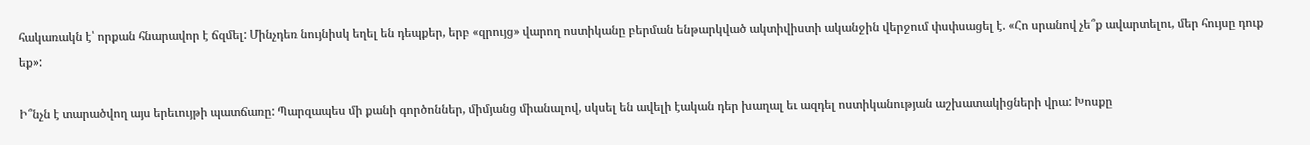հակառակն է՝ որքան հնարավոր է ճզմել: Մինչդեռ նույնիսկ եղել են դեպքեր, երբ «զրույց» վարող ոստիկանը բերման ենթարկված ակտիվիստի ականջին վերջում փսփսացել է. «Հո սրանով չե՞ք ավարտելու, մեր հույսը դուք եք»:

Ի՞նչն է տարածվող այս երեւույթի պատճառը: Պարզապես մի քանի գործոններ, միմյանց միանալով, սկսել են ավելի էական դեր խաղալ եւ ազդել ոստիկանության աշխատակիցների վրա: Խոսքը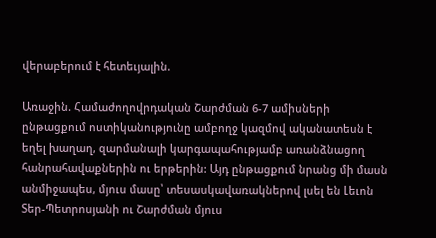վերաբերում է հետեւյալին.

Առաջին. Համաժողովրդական Շարժման 6-7 ամիսների ընթացքում ոստիկանությունը ամբողջ կազմով ականատեսն է եղել խաղաղ, զարմանալի կարգապահությամբ առանձնացող հանրահավաքներին ու երթերին: Այդ ընթացքում նրանց մի մասն անմիջապես, մյուս մասը՝ տեսասկավառակներով լսել են Լեւոն Տեր-Պետրոսյանի ու Շարժման մյուս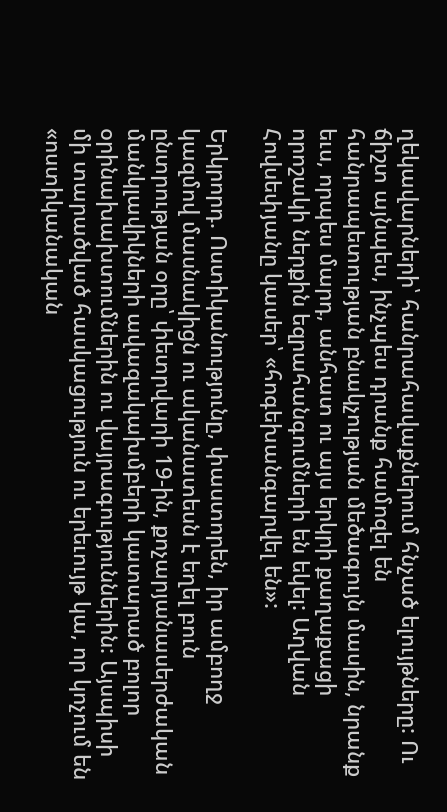ղեկավարների՝ հանրահավաքներում հնչած ելույթները: Ու ճիշտ այնպես, ինչպես դրանք համոզել են հանրապետության բնակչության մեծագույն մասին, նրանք եւս, որպես մարդ, անհատ ու այս երկրի քաղաքացի որոշակի ներքին եզրահանգումների են եկել: Աղվան Հովսեփյանը կասեր՝ «հոգեխանգարվել են»:

Երկրորդ. Ոստիկանությունը, փաստորեն, իր ամբողջ կազմով մասնակիցն ու ականատեսն է եղել բուն ընտրության օրը՝ փետրվարի 19-ին, քոչարյանասերժական մանկլավիկների ավազակախմբերի կատարած բոլոր օրինախախտումներին ու վայրագություններին: Այսպիսի մի տարածված հասկացություն ու երեւույթ կա, որ կոչում են «ոստիկանական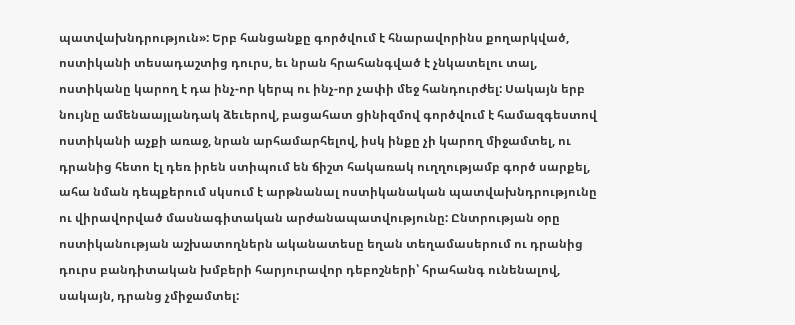պատվախնդրություն»: Երբ հանցանքը գործվում է հնարավորինս քողարկված, ոստիկանի տեսադաշտից դուրս, եւ նրան հրահանգված է չնկատելու տալ, ոստիկանը կարող է դա ինչ-որ կերպ ու ինչ-որ չափի մեջ հանդուրժել: Սակայն երբ նույնը ամենաայլանդակ ձեւերով, բացահատ ցինիզմով գործվում է համազգեստով ոստիկանի աչքի առաջ, նրան արհամարհելով, իսկ ինքը չի կարող միջամտել, ու դրանից հետո էլ դեռ իրեն ստիպում են ճիշտ հակառակ ուղղությամբ գործ սարքել, ահա նման դեպքերում սկսում է արթնանալ ոստիկանական պատվախնդրությունը ու վիրավորված մասնագիտական արժանապատվությունը: Ընտրության օրը ոստիկանության աշխատողներն ականատեսը եղան տեղամասերում ու դրանից դուրս բանդիտական խմբերի հարյուրավոր դեբոշների՝ հրահանգ ունենալով, սակայն, դրանց չմիջամտել: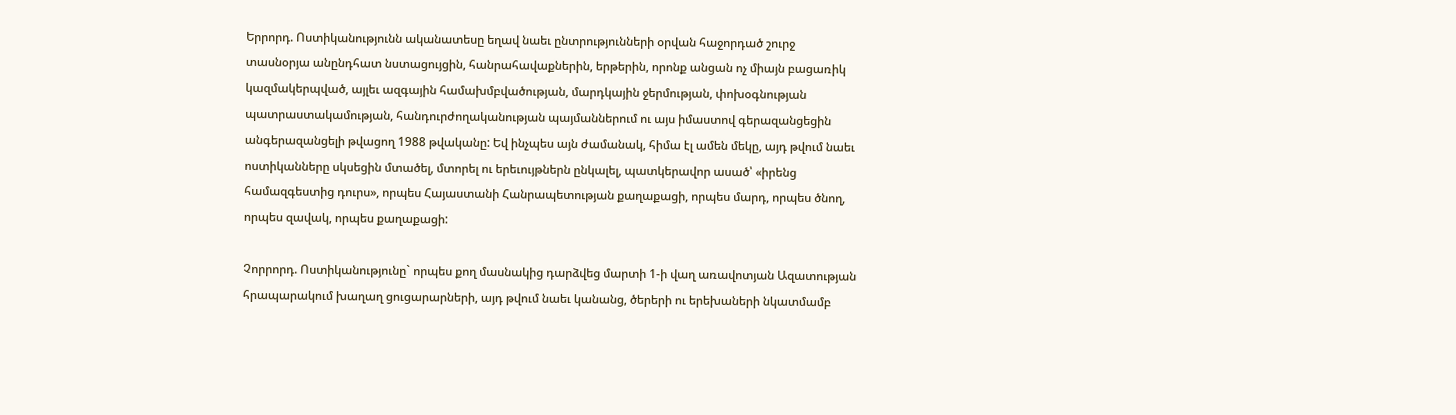Երրորդ. Ոստիկանությունն ականատեսը եղավ նաեւ ընտրությունների օրվան հաջորդած շուրջ տասնօրյա անընդհատ նստացույցին, հանրահավաքներին, երթերին, որոնք անցան ոչ միայն բացառիկ կազմակերպված, այլեւ ազգային համախմբվածության, մարդկային ջերմության, փոխօգնության պատրաստակամության, հանդուրժողականության պայմաններում ու այս իմաստով գերազանցեցին անգերազանցելի թվացող 1988 թվականը: Եվ ինչպես այն ժամանակ, հիմա էլ ամեն մեկը, այդ թվում նաեւ ոստիկանները սկսեցին մտածել, մտորել ու երեւույթներն ընկալել, պատկերավոր ասած՝ «իրենց համազգեստից դուրս», որպես Հայաստանի Հանրապետության քաղաքացի, որպես մարդ, որպես ծնող, որպես զավակ, որպես քաղաքացի:

Չորրորդ. Ոստիկանությունը` որպես քող մասնակից դարձվեց մարտի 1-ի վաղ առավոտյան Ազատության հրապարակում խաղաղ ցուցարարների, այդ թվում նաեւ կանանց, ծերերի ու երեխաների նկատմամբ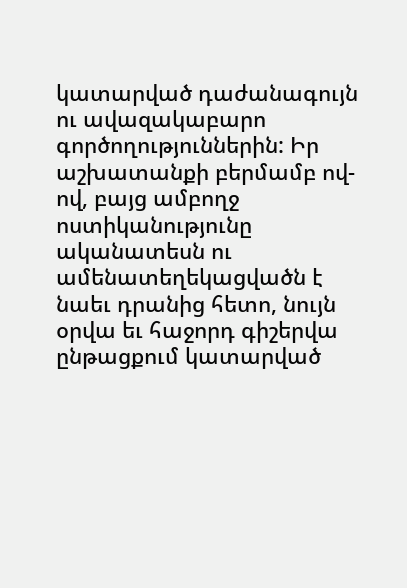կատարված դաժանագույն ու ավազակաբարո գործողություններին: Իր աշխատանքի բերմամբ ով-ով, բայց ամբողջ ոստիկանությունը ականատեսն ու ամենատեղեկացվածն է նաեւ դրանից հետո, նույն օրվա եւ հաջորդ գիշերվա ընթացքում կատարված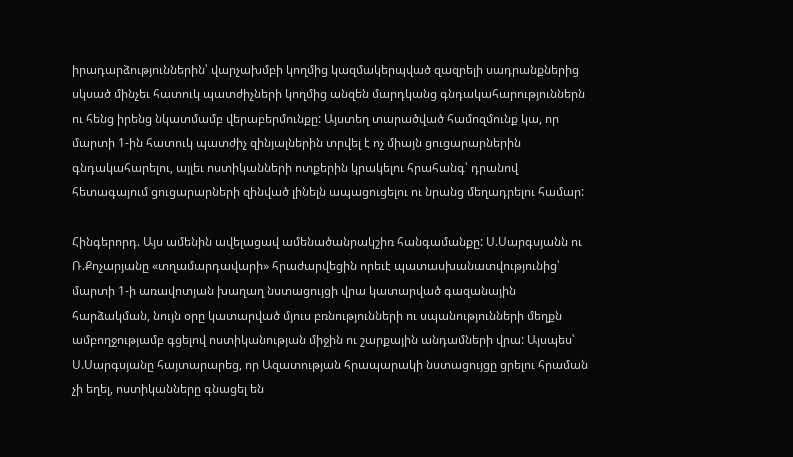իրադարձություններին՝ վարչախմբի կողմից կազմակերպված զազրելի սադրանքներից սկսած մինչեւ հատուկ պատժիչների կողմից անզեն մարդկանց գնդակահարություններն ու հենց իրենց նկատմամբ վերաբերմունքը: Այստեղ տարածված համոզմունք կա, որ մարտի 1-ին հատուկ պատժիչ զինյալներին տրվել է ոչ միայն ցուցարարներին գնդակահարելու, այլեւ ոստիկանների ոտքերին կրակելու հրահանգ՝ դրանով հետագայում ցուցարարների զինված լինելն ապացուցելու ու նրանց մեղադրելու համար:

Հինգերորդ. Այս ամենին ավելացավ ամենածանրակշիռ հանգամանքը: Ս.Սարգսյանն ու Ռ.Քոչարյանը «տղամարդավարի» հրաժարվեցին որեւէ պատասխանատվությունից՝ մարտի 1-ի առավոտյան խաղաղ նստացույցի վրա կատարված գազանային հարձակման, նույն օրը կատարված մյուս բռնությունների ու սպանությունների մեղքն ամբողջությամբ գցելով ոստիկանության միջին ու շարքային անդամների վրա: Այսպես՝ Ս.Սարգսյանը հայտարարեց, որ Ազատության հրապարակի նստացույցը ցրելու հրաման չի եղել, ոստիկանները գնացել են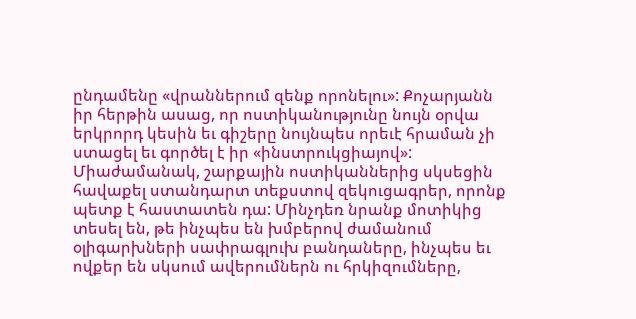ընդամենը «վրաններում զենք որոնելու»: Քոչարյանն իր հերթին ասաց, որ ոստիկանությունը նույն օրվա երկրորդ կեսին եւ գիշերը նույնպես որեւէ հրաման չի ստացել եւ գործել է իր «ինստրուկցիայով»: Միաժամանակ, շարքային ոստիկաններից սկսեցին հավաքել ստանդարտ տեքստով զեկուցագրեր, որոնք պետք է հաստատեն դա: Մինչդեռ նրանք մոտիկից տեսել են, թե ինչպես են խմբերով ժամանում օլիգարխների սափրագլուխ բանդաները, ինչպես եւ ովքեր են սկսում ավերումներն ու հրկիզումները,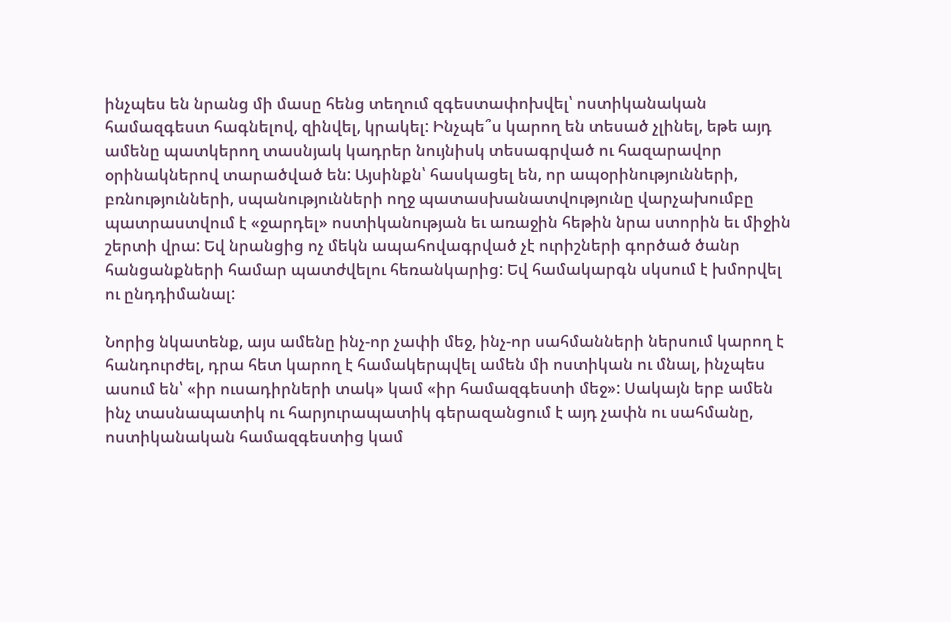ինչպես են նրանց մի մասը հենց տեղում զգեստափոխվել՝ ոստիկանական համազգեստ հագնելով, զինվել, կրակել: Ինչպե՞ս կարող են տեսած չլինել, եթե այդ ամենը պատկերող տասնյակ կադրեր նույնիսկ տեսագրված ու հազարավոր օրինակներով տարածված են: Այսինքն՝ հասկացել են, որ ապօրինությունների, բռնությունների, սպանությունների ողջ պատասխանատվությունը վարչախումբը պատրաստվում է «ջարդել» ոստիկանության եւ առաջին հեթին նրա ստորին եւ միջին շերտի վրա: Եվ նրանցից ոչ մեկն ապահովագրված չէ ուրիշների գործած ծանր հանցանքների համար պատժվելու հեռանկարից: Եվ համակարգն սկսում է խմորվել ու ընդդիմանալ:

Նորից նկատենք, այս ամենը ինչ-որ չափի մեջ, ինչ-որ սահմանների ներսում կարող է հանդուրժել, դրա հետ կարող է համակերպվել ամեն մի ոստիկան ու մնալ, ինչպես ասում են՝ «իր ուսադիրների տակ» կամ «իր համազգեստի մեջ»: Սակայն երբ ամեն ինչ տասնապատիկ ու հարյուրապատիկ գերազանցում է այդ չափն ու սահմանը, ոստիկանական համազգեստից կամ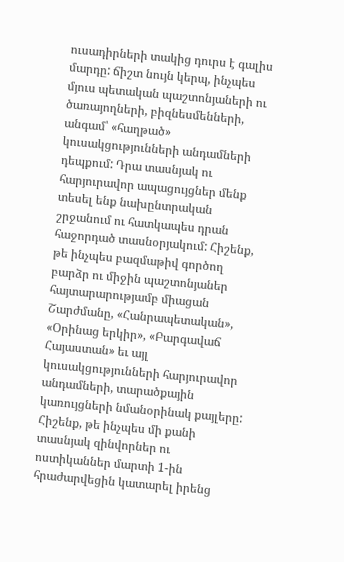ուսադիրների տակից դուրս է գալիս մարդը: ճիշտ նույն կերպ, ինչպես մյուս պետական պաշտոնյաների ու ծառայողների, բիզնեսմենների, անգամ՝ «հաղթած» կուսակցությունների անդամների դեպքում: Դրա տասնյակ ու հարյուրավոր ապացույցներ մենք տեսել ենք նախընտրական շրջանում ու հատկապես դրան հաջորդած տասնօրյակում: Հիշենք, թե ինչպես բազմաթիվ գործող բարձր ու միջին պաշտոնյաներ հայտարարությամբ միացան Շարժմանը, «Հանրապետական», «Օրինաց երկիր», «Բարգավաճ Հայաստան» եւ այլ կուսակցությունների հարյուրավոր անդամների, տարածքային կառույցների նմանօրինակ քայլերը: Հիշենք, թե ինչպես մի քանի տասնյակ զինվորներ ու ոստիկաններ մարտի 1-ին հրաժարվեցին կատարել իրենց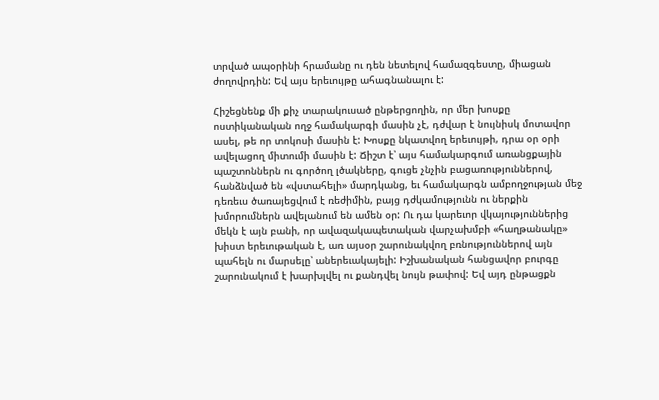տրված ապօրինի հրամանը ու դեն նետելով համազգեստը, միացան ժողովրդին: Եվ այս երեւույթը ահագնանալու է:

Հիշեցնենք մի քիչ տարակուսած ընթերցողին, որ մեր խոսքը ոստիկանական ողջ համակարգի մասին չէ, դժվար է նույնիսկ մոտավոր ասել, թե որ տոկոսի մասին է: Խոսքը նկատվող երեւույթի, դրա օր օրի ավելացող միտումի մասին է: Ճիշտ է՝ այս համակարգում առանցքային պաշտոններն ու գործող լծակները, գուցե չնչին բացառություններով, հանձնված են «վստահելի» մարդկանց, եւ համակարգն ամբողջության մեջ դեռեւս ծառայեցվում է ռեժիմին, բայց դժկամությունն ու ներքին խմորումներն ավելանում են ամեն օր: Ու դա կարեւոր վկայություններից մեկն է այն բանի, որ ավազակապետական վարչախմբի «հաղթանակը» խիստ երեւութական է, առ այսօր շարունակվող բռնություններով այն պահելն ու մարսելը՝ աներեւակայելի: Իշխանական հանցավոր բուրգը շարունակում է խարխլվել ու քանդվել նույն թափով: Եվ այդ ընթացքն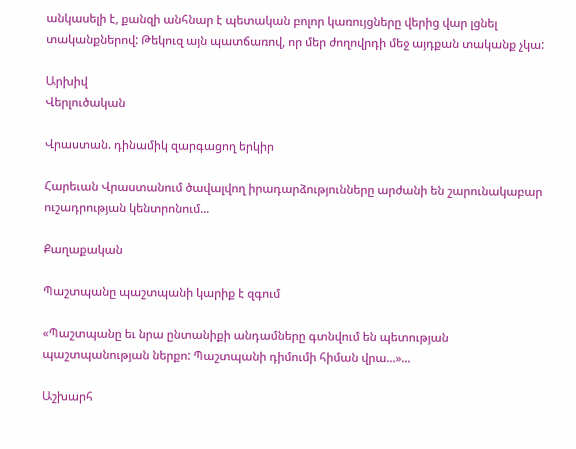անկասելի է, քանզի անհնար է պետական բոլոր կառույցները վերից վար լցնել տականքներով: Թեկուզ այն պատճառով, որ մեր ժողովրդի մեջ այդքան տականք չկա:

Արխիվ
Վերլուծական

Վրաստան. դինամիկ զարգացող երկիր

Հարեւան Վրաստանում ծավալվող իրադարձությունները արժանի են շարունակաբար ուշադրության կենտրոնում...

Քաղաքական

Պաշտպանը պաշտպանի կարիք է զգում

«Պաշտպանը եւ նրա ընտանիքի անդամները գտնվում են պետության պաշտպանության ներքո: Պաշտպանի դիմումի հիման վրա...»...

Աշխարհ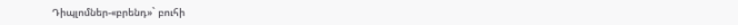Դիպլոմներ-«բրենդ»` բուհի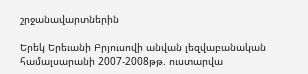շրջանավարտներին

Երեկ Երեւանի Բրյուսովի անվան լեզվաբանական համալսարանի 2007-2008թթ. ուստարվա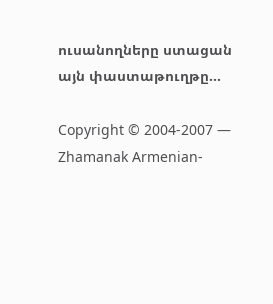ուսանողները ստացան այն փաստաթուղթը...

Copyright © 2004-2007 — Zhamanak Armenian-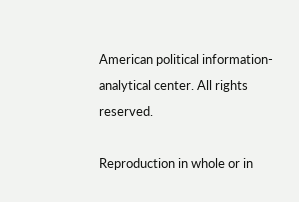American political information-analytical center. All rights reserved.

Reproduction in whole or in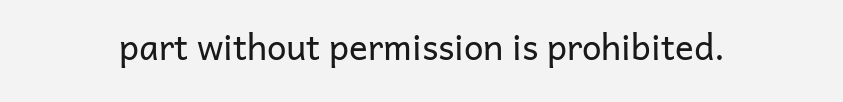part without permission is prohibited.